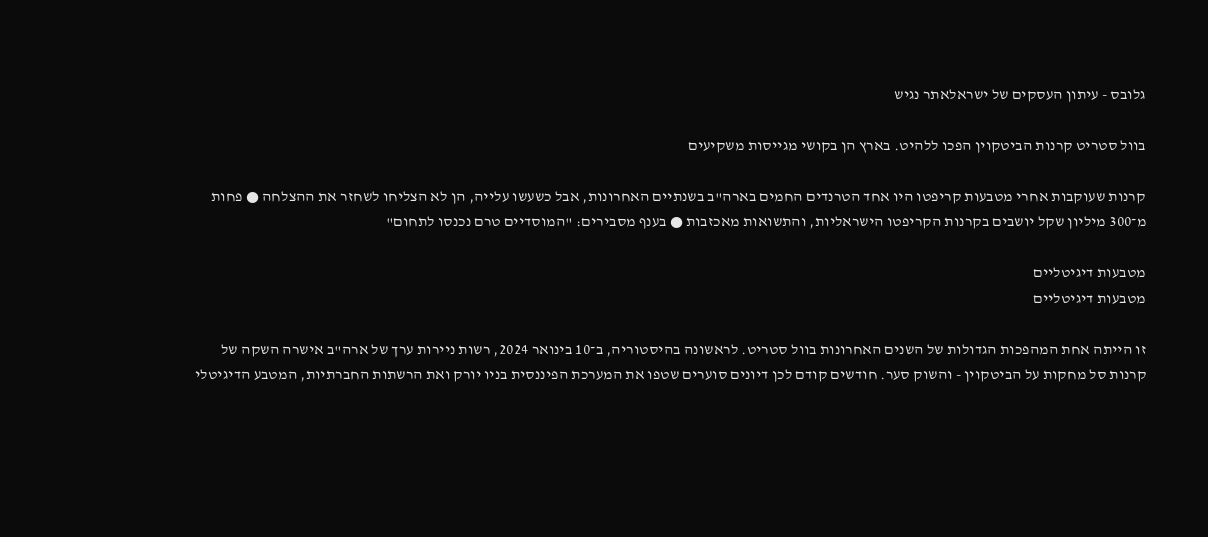גלובס - עיתון העסקים של ישראלאתר נגיש

בוול סטריט קרנות הביטקוין הפכו ללהיט. בארץ הן בקושי מגייסות משקיעים

קרנות שעוקבות אחרי מטבעות קריפטו היו אחד הטרנדים החמים בארה"ב בשנתיים האחרונות, אבל כשעשו עלייה, הן לא הצליחו לשחזר את ההצלחה ● פחות מ־300 מיליון שקל יושבים בקרנות הקריפטו הישראליות, והתשואות מאכזבות ● בענף מסבירים: "המוסדיים טרם נכנסו לתחום"

מטבעות דיגיטליים
מטבעות דיגיטליים

זו הייתה אחת המהפכות הגדולות של השנים האחרונות בוול סטריט. לראשונה בהיסטוריה, ב־10 בינואר 2024, רשות ניירות ערך של ארה"ב אישרה השקה של קרנות סל מחקות על הביטקוין - והשוק סער. חודשים קודם לכן דיונים סוערים שטפו את המערכת הפיננסית בניו יורק ואת הרשתות החברתיות, המטבע הדיגיטלי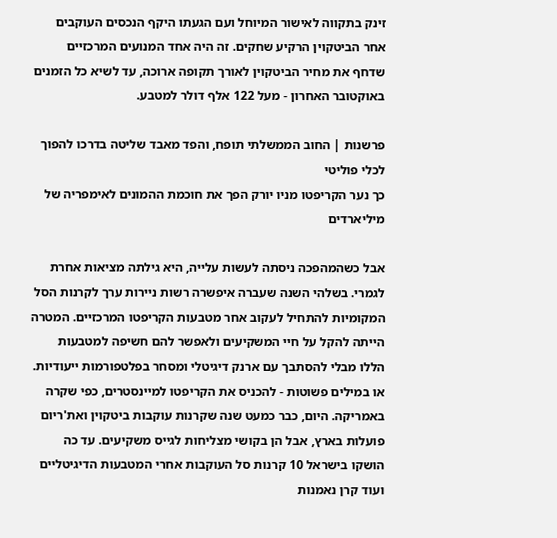זינק בתקווה לאישור המיוחל ועם הגעתו היקף הנכסים העוקבים אחר הביטקוין הרקיע שחקים. זה היה אחד המנועים המרכזיים שדחף את מחיר הביטקוין לאורך תקופה ארוכה, עד לשיא כל הזמנים באוקטובר האחרון - מעל 122 אלף דולר למטבע.

פרשנות | החוב הממשלתי תופח, והפד מאבד שליטה בדרכו להפוך לכלי פוליטי
כך נער הקריפטו מניו יורק הפך את חוכמת ההמונים לאימפריה של מיליארדים

אבל כשהמהפכה ניסתה לעשות עלייה, היא גילתה מציאות אחרת לגמרי. בשלהי השנה שעברה איפשרה רשות ניירות ערך לקרנות הסל המקומיות להתחיל לעקוב אחר מטבעות הקריפטו המרכזיים. המטרה הייתה להקל על חיי המשקיעים ולאפשר להם חשיפה למטבעות הללו מבלי להסתבך עם ארנק דיגיטלי ומסחר בפלטפורמות ייעודיות. או במילים פשוטות - להכניס את הקריפטו למיינסטרים, כפי שקרה באמריקה. היום, כבר כמעט שנה שקרנות עוקבות ביטקוין ואת'ריום פועלות בארץ, אבל הן בקושי מצליחות לגייס משקיעים. עד כה הושקו בישראל 10 קרנות סל העוקבות אחרי המטבעות הדיגיטליים ועוד קרן נאמנות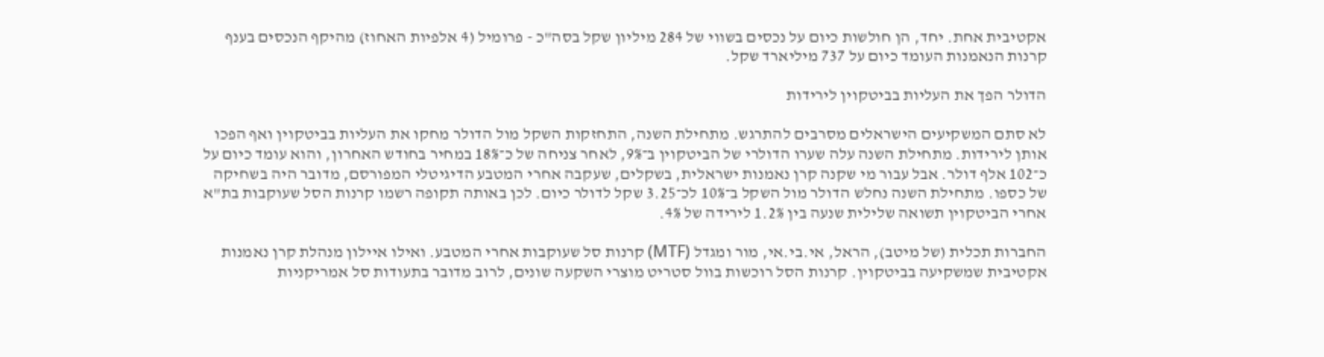אקטיבית אחת. יחד, הן חולשות כיום על נכסים בשווי של 284 מיליון שקל בסה"כ - פרומיל (4 אלפיות האחוז) מהיקף הנכסים בענף קרנות הנאמנות העומד כיום על 737 מיליארד שקל.

הדולר הפך את העליות בביטקוין לירידות

לא סתם המשקיעים הישראלים מסרבים להתרגש. מתחילת השנה, התחזקות השקל מול הדולר מחקו את העליות בביטקוין ואף הפכו אותן לירידות. מתחילת השנה עלה שערו הדולרי של הביטקוין ב־9%, לאחר צניחה של כ־18% במחיר בחודש האחרון, והוא עומד כיום על כ־102 אלף דולר. אבל עבור מי שקנה קרן נאמנות ישראלית, בשקלים, שעקבה אחרי המטבע הדיגיטלי המפורסם, מדובר היה בשחיקה של כספו. מתחילת השנה נחלש הדולר מול השקל ב־10% לכ־3.25 שקל לדולר כיום. לכן באותה תקופה רשמו קרנות הסל שעוקבות בת"א אחרי הביטקוין תשואה שלילית שנעה בין 1.2% לירידה של 4%.

החברות תכלית (של מיטב), הראל, אי.בי.אי, מור ומגדל (MTF) קרנות סל שעוקבות אחרי המטבע. ואילו איילון מנהלת קרן נאמנות אקטיבית שמשקיעה בביטקוין. קרנות הסל רוכשות בוול סטריט מוצרי השקעה שונים, לרוב מדובר בתעודות סל אמריקניות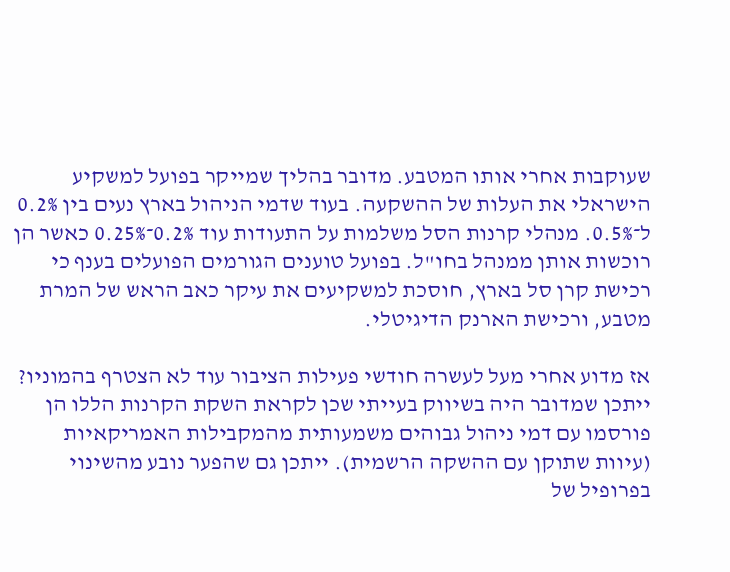שעוקבות אחרי אותו המטבע. מדובר בהליך שמייקר בפועל למשקיע הישראלי את העלות של ההשקעה. בעוד שדמי הניהול בארץ נעים בין 0.2% ל־0.5%. מנהלי קרנות הסל משלמות על התעודות עוד 0.2%־0.25% כאשר הן רוכשות אותן ממנהל בחו"ל. בפועל טוענים הגורמים הפועלים בענף כי רכישת קרן סל בארץ, חוסכת למשקיעים את עיקר כאב הראש של המרת מטבע, ורכישת הארנק הדיגיטלי.

אז מדוע אחרי מעל לעשרה חודשי פעילות הציבור עוד לא הצטרף בהמוניו? ייתכן שמדובר היה בשיווק בעייתי שכן לקראת השקת הקרנות הללו הן פורסמו עם דמי ניהול גבוהים משמעותית מהמקבילות האמריקאיות (עיוות שתוקן עם ההשקה הרשמית). ייתכן גם שהפער נובע מהשינוי בפרופיל של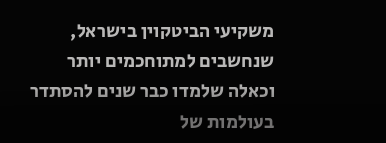משקיעי הביטקוין בישראל, שנחשבים למתוחכמים יותר וכאלה שלמדו כבר שנים להסתדר בעולמות של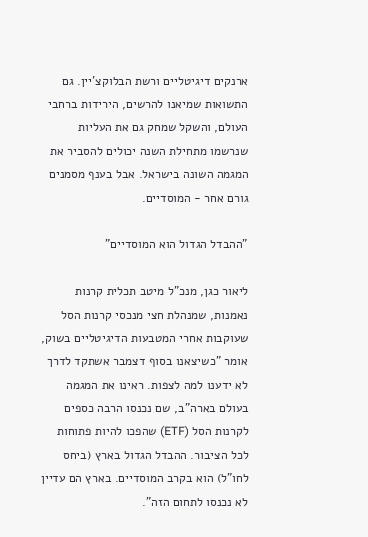ארנקים דיגיטליים ורשת הבלוקצ'יין. גם התשואות שמיאנו להרשים, הירידות ברחבי העולם, והשקל שמחק גם את העליות שנרשמו מתחילת השנה יכולים להסביר את המגמה השונה בישראל. אבל בענף מסמנים גורם אחר - המוסדיים.

"ההבדל הגדול הוא המוסדיים"

ליאור כגן, מנכ"ל מיטב תכלית קרנות נאמנות, שמנהלת חצי מנכסי קרנות הסל שעוקבות אחרי המטבעות הדיגיטליים בשוק, אומר "כשיצאנו בסוף דצמבר אשתקד לדרך לא ידענו למה לצפות. ראינו את המגמה בעולם בארה"ב, שם נכנסו הרבה כספים לקרנות הסל (ETF) שהפכו להיות פתוחות לכל הציבור. ההבדל הגדול בארץ (ביחס לחו"ל) הוא בקרב המוסדיים. בארץ הם עדיין לא נכנסו לתחום הזה".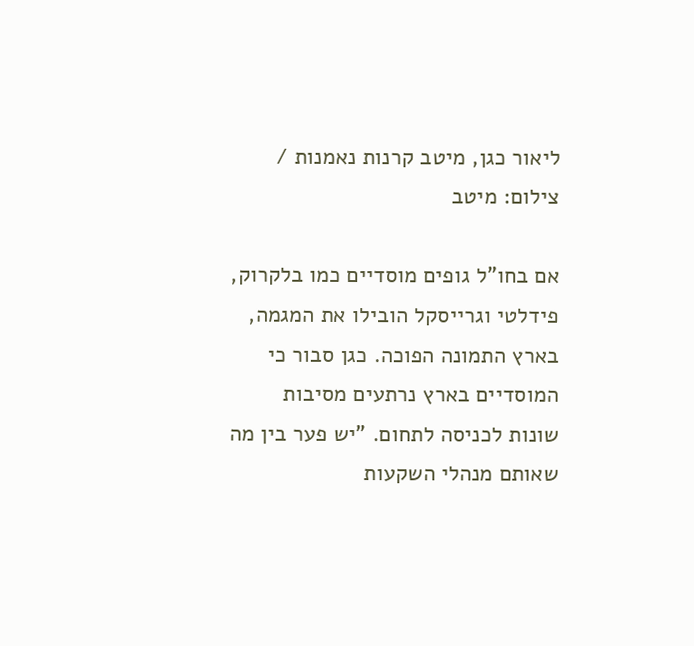ליאור כגן, מיטב קרנות נאמנות / צילום: מיטב

אם בחו"ל גופים מוסדיים כמו בלקרוק, פידלטי וגרייסקל הובילו את המגמה, בארץ התמונה הפוכה. כגן סבור כי המוסדיים בארץ נרתעים מסיבות שונות לכניסה לתחום. "יש פער בין מה שאותם מנהלי השקעות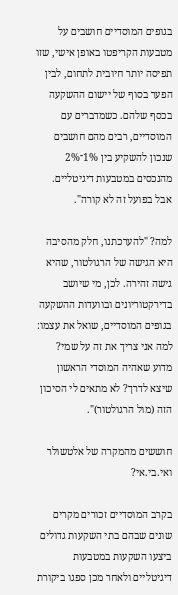בגופים המוסדיים חושבים על מטבעות הקריפטו באופן אישי, שזו תפיסה יותר חיובית לתחום, לבין הפער בסוף של יישום ההשקעה בכסף שלהם. כשמדברים עם המוסדיים, רבים מהם חושבים שנכון להשקיע בין 1%־2% מהנכסים במטבעות דיגיטליים. אבל בפועל זה לא קורה".

למה? "להערכתנו, חלק מהסיבה היא הגישה של הרגולטור, שהיא גישה זהירה. לכן, מי שיושב בדירקטוריונים ובוועדות ההשקעה בגופים המוסדיים, שואל את עצמו: למה אני צריך את זה על שמי? מדוע שאהיה המוסדי הראשון שיצא לדרך? לא מתאים לי הסיכון הזה (מול הרגולטור)".

חוששים מהמקרה של אלטשולר ואי.בי.אי?

בקרב המוסדיים זכורים מקרים שונים שבהם בתי השקעות גדולים ביצעו השקעות במטבעות דיגיטליים ולאחר מכן ספגו ביקורת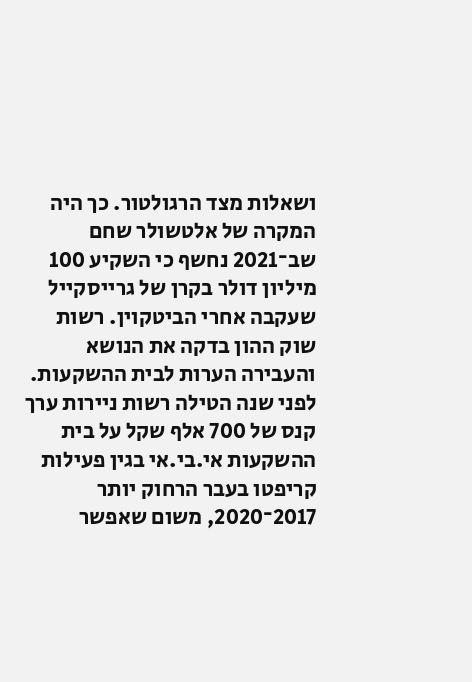ושאלות מצד הרגולטור. כך היה המקרה של אלטשולר שחם שב־2021 נחשף כי השקיע 100 מיליון דולר בקרן של גרייסקייל שעקבה אחרי הביטקוין. רשות שוק ההון בדקה את הנושא והעבירה הערות לבית ההשקעות. לפני שנה הטילה רשות ניירות ערך קנס של 700 אלף שקל על בית ההשקעות אי.בי.אי בגין פעילות קריפטו בעבר הרחוק יותר 2017־2020, משום שאפשר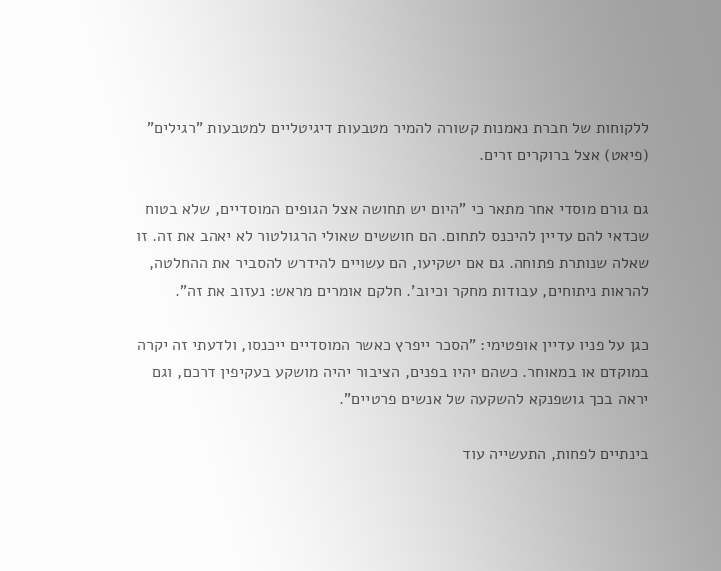ללקוחות של חברת נאמנות קשורה להמיר מטבעות דיגיטליים למטבעות "רגילים" (פיאט) אצל ברוקרים זרים.

גם גורם מוסדי אחר מתאר כי "היום יש תחושה אצל הגופים המוסדיים, שלא בטוח שכדאי להם עדיין להיכנס לתחום. הם חוששים שאולי הרגולטור לא יאהב את זה. זו שאלה שנותרת פתוחה. גם אם ישקיעו, הם עשויים להידרש להסביר את ההחלטה, להראות ניתוחים, עבודות מחקר וכיוב'. חלקם אומרים מראש: נעזוב את זה".

כגן על פניו עדיין אופטימי: "הסכר ייפרץ כאשר המוסדיים ייכנסו, ולדעתי זה יקרה במוקדם או במאוחר. כשהם יהיו בפנים, הציבור יהיה מושקע בעקיפין דרכם, וגם יראה בכך גושפנקא להשקעה של אנשים פרטיים".

בינתיים לפחות, התעשייה עוד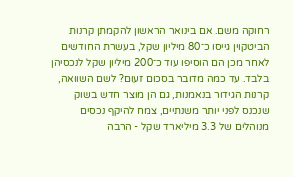רחוקה משם. אם בינואר הראשון להקמתן קרנות הביטקוין גייסו כ־80 מיליון שקל, בעשרת החודשים לאחר מכן הם הוסיפו עוד כ־200 מיליון שקל לנכסיהן בלבד. עד כמה מדובר בסכום זעום? לשם השוואה, קרנות הגידור בנאמנות, גם הן מוצר חדש בשוק שנכנס לפני יותר משנתיים, צמח להיקף נכסים מנוהלים של 3.3 מיליארד שקל - הרבה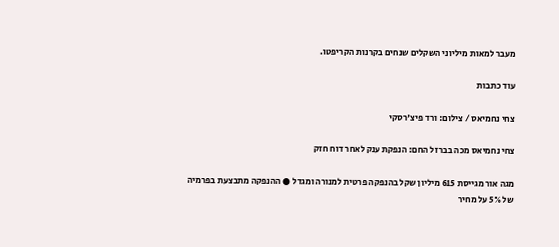מעבר למאות מיליוני השקלים שנחים בקרנות הקריפטו.

עוד כתבות

צחי נחמיאס / צילום: ורד פיצ'רסקי

צחי נחמיאס מכה בברזל החם: הנפקת ענק לאחר דוח חזק

מגה אור מגייסת 615 מיליון שקל בהנפקה פרטית למנורה ומגדל ● ההנפקה מתבצעת בפרמיה של 5% על מחיר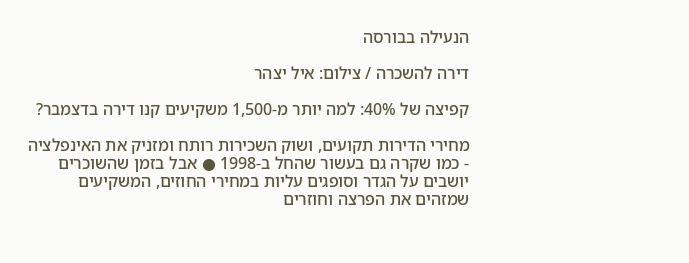הנעילה בבורסה

דירה להשכרה / צילום: איל יצהר

קפיצה של 40%: למה יותר מ-1,500 משקיעים קנו דירה בדצמבר?

מחירי הדירות תקועים, ושוק השכירות רותח ומזניק את האינפלציה - כמו שקרה גם בעשור שהחל ב-1998 ● אבל בזמן שהשוכרים יושבים על הגדר וסופגים עליות במחירי החוזים, המשקיעים שמזהים את הפרצה וחוזרים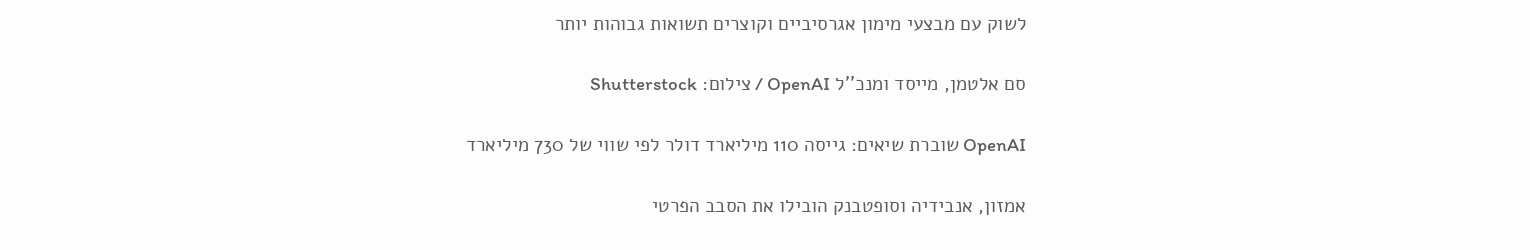לשוק עם מבצעי מימון אגרסיביים וקוצרים תשואות גבוהות יותר

סם אלטמן, מייסד ומנכ''ל OpenAI / צילום: Shutterstock

OpenAI שוברת שיאים: גייסה 110 מיליארד דולר לפי שווי של 730 מיליארד

אמזון, אנבידיה וסופטבנק הובילו את הסבב הפרטי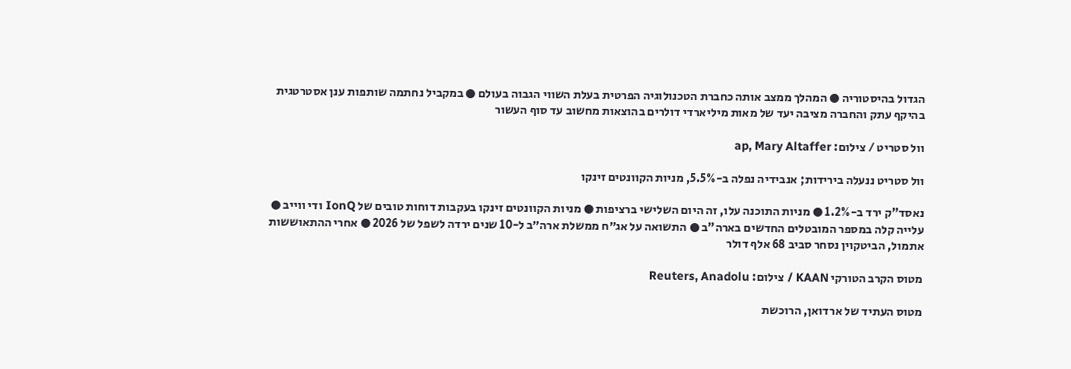הגדול בהיסטוריה ● המהלך ממצב אותה כחברת הטכנולוגיה הפרטית בעלת השווי הגבוה בעולם ● במקביל נחתמה שותפות ענן אסטרטגית בהיקף עתק והחברה מציבה יעד של מאות מיליארדי דולרים בהוצאות מחשוב עד סוף העשור

וול סטריט / צילום: ap, Mary Altaffer

וול סטריט ננעלה בירידות; אנבידיה נפלה ב-5.5%, מניות הקוונטים זינקו

נאסד"ק ירד ב-1.2% ● מניות התוכנה עלו, זה היום השלישי ברציפות ● מניות הקוונטים זינקו בעקבות דוחות טובים של IonQ ודי ווייב ● עלייה קלה במספר המובטלים החדשים בארה"ב ● התשואה על אג״ח ממשלת ארה״ב ל-10 שנים ירדה לשפל של 2026 ● אחרי ההתאוששות אתמול, הביטקוין נסחר סביב 68 אלף דולר

מטוס הקרב הטורקי KAAN / צילום: Reuters, Anadolu

מטוס העתיד של ארדואן, הרוכשת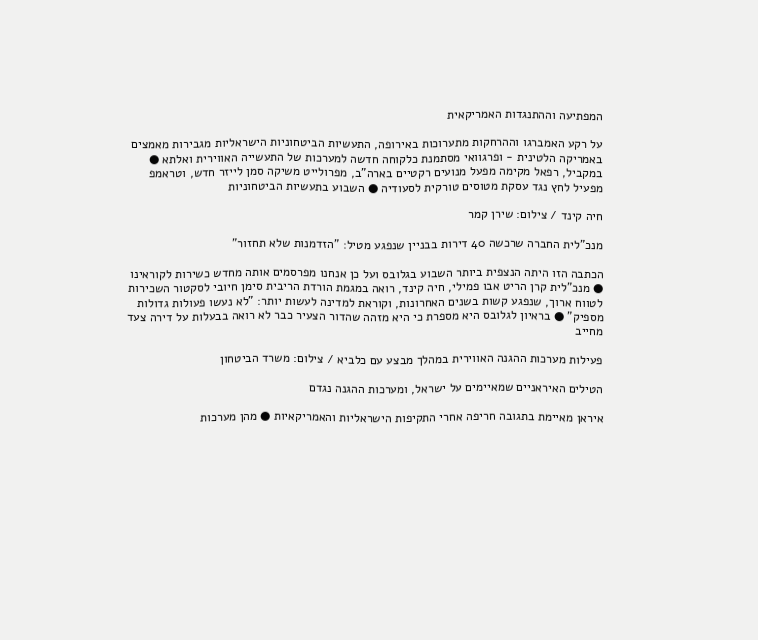המפתיעה וההתנגדות האמריקאית

על רקע האמברגו וההרחקות מתערוכות באירופה, התעשיות הביטחוניות הישראליות מגבירות מאמצים באמריקה הלטינית - ופרגוואי מסתמנת כלקוחה חדשה למערכות של התעשייה האווירית ואלתא ● במקביל, רפאל מקימה מפעל מנועים רקטיים בארה"ב, מפרולייט משיקה סמן לייזר חדש, וטראמפ מפעיל לחץ נגד עסקת מטוסים טורקית לסעודיה ● השבוע בתעשיות הביטחוניות

חיה קינד / צילום: שירן קמר

מנכ"לית החברה שרכשה 40 דירות בבניין שנפגע מטיל: "הזדמנות שלא תחזור"

הכתבה הזו היתה הנצפית ביותר השבוע בגלובס ועל כן אנחנו מפרסמים אותה מחדש כשירות לקוראינו ● מנכ"לית קרן הריט אבו פמילי, חיה קינד, רואה במגמת הורדת הריבית סימן חיובי לסקטור השכירות לטווח ארוך, שנפגע קשות בשנים האחרונות, וקוראת למדינה לעשות יותר: "לא נעשו פעולות גדולות מספיק" ● בראיון לגלובס היא מספרת כי היא מזהה שהדור הצעיר כבר לא רואה בבעלות על דירה צעד מחייב

פעילות מערכות ההגנה האווירית במהלך מבצע עם כלביא / צילום: משרד הביטחון

הטילים האיראניים שמאיימים על ישראל, ומערכות ההגנה נגדם

איראן מאיימת בתגובה חריפה אחרי התקיפות הישראליות והאמריקאיות ● מהן מערכות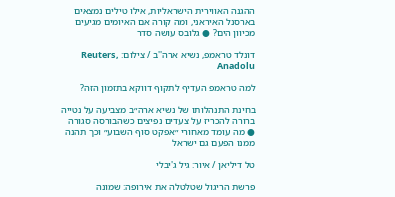ההגנה האווירית הישראליות, אילו טילים נמצאים בארסנל האיראני, ומה קורה אם האיומים מגיעים מכיוון הים? ● גלובס עושה סדר

דונלד טראמפ, נשיא ארה''ב / צילום: Reuters, Anadolu

למה טראמפ העדיף לתקוף דווקא בתזמון הזה?

בחינת התנהלותו של נשיא ארה״ב מצביעה על נטייה ברורה להכריז על צעדים נפיצים כשהבורסה סגורה ● מה עומד מאחורי ״אפקט סוף השבוע״ וכך תהנה ממנו הפעם גם ישראל

טל דיליאן / איור: גיל ג'יבלי

פרשת הריגול שטלטלה את אירופה: שמונה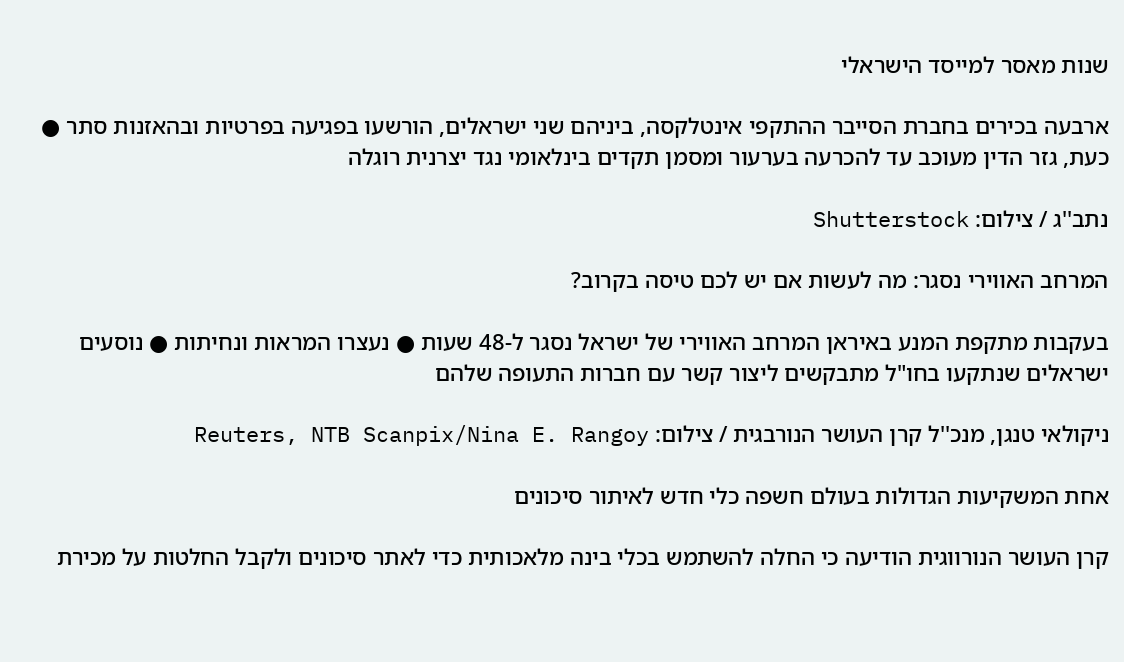שנות מאסר למייסד הישראלי

ארבעה בכירים בחברת הסייבר ההתקפי אינטלקסה, ביניהם שני ישראלים, הורשעו בפגיעה בפרטיות ובהאזנות סתר ● כעת, גזר הדין מעוכב עד להכרעה בערעור ומסמן תקדים בינלאומי נגד יצרנית רוגלה

נתב''ג / צילום: Shutterstock

המרחב האווירי נסגר: מה לעשות אם יש לכם טיסה בקרוב?

בעקבות מתקפת המנע באיראן המרחב האווירי של ישראל נסגר ל-48 שעות ● נעצרו המראות ונחיתות ● נוסעים ישראלים שנתקעו בחו"ל מתבקשים ליצור קשר עם חברות התעופה שלהם

ניקולאי טנגן, מנכ''ל קרן העושר הנורבגית / צילום: Reuters, NTB Scanpix/Nina E. Rangoy

אחת המשקיעות הגדולות בעולם חשפה כלי חדש לאיתור סיכונים

קרן העושר הנורווגית הודיעה כי החלה להשתמש בכלי בינה מלאכותית כדי לאתר סיכונים ולקבל החלטות על מכירת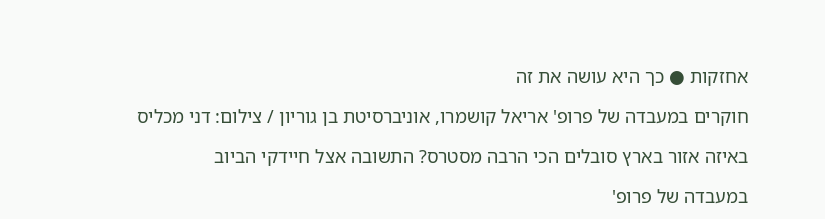אחזקות ● כך היא עושה את זה

חוקרים במעבדה של פרופ' אריאל קושמרו, אוניברסיטת בן גוריון / צילום: דני מכליס

באיזה אזור בארץ סובלים הכי הרבה מסטרס? התשובה אצל חיידקי הביוב

במעבדה של פרופ'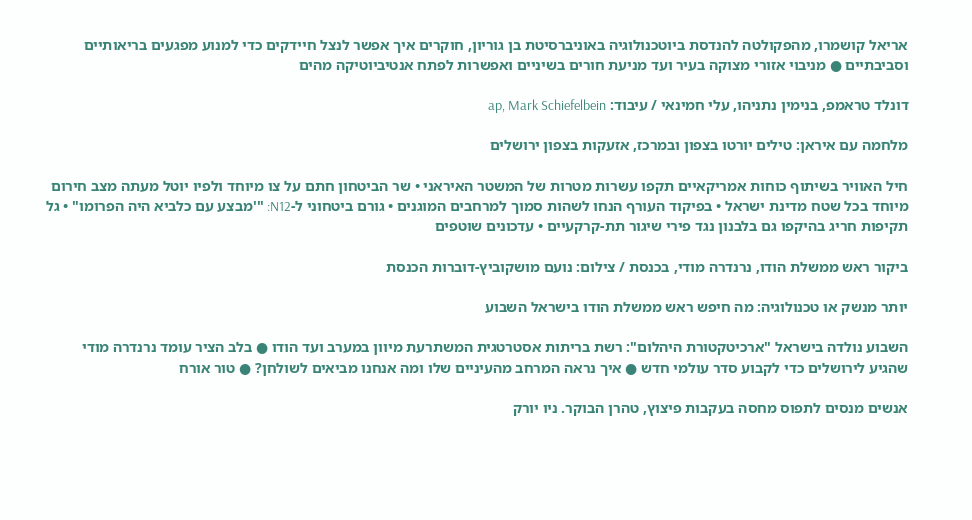אריאל קושמרו, מהפקולטה להנדסת ביוטכנולוגיה באוניברסיטת בן גוריון, חוקרים איך אפשר לנצל חיידקים כדי למנוע מפגעים בריאותיים וסביבתיים ● מניבוי אזורי מצוקה בעיר ועד מניעת חורים בשיניים ואפשרות לפתח אנטיביוטיקה מהים

דונלד טראמפ, בנימין נתניהו, עלי חמינאי / עיבוד: ap, Mark Schiefelbein

מלחמה עם איראן: טילים יורטו בצפון ובמרכז, אזעקות בצפון ירושלים

חיל האוויר בשיתוף כוחות אמריקאיים תקפו עשרות מטרות של המשטר האיראני • שר הביטחון חתם על צו מיוחד ולפיו יוטל מעתה מצב חירום מיוחד בכל שטח מדינת ישראל • בפיקוד העורף הנחו לשהות סמוך למרחבים המוגנים • גורם ביטחוני ל-N12: "'מבצע עם כלביא היה הפרומו" • גל תקיפות חריג בהיקפו גם בלבנון נגד פירי שיגור תת-קרקעיים • עדכונים שוטפים

ביקור ראש ממשלת הודו, נרנדרה מודי, בכנסת / צילום: נועם מושקוביץ-דוברות הכנסת

יותר מנשק או טכנולוגיה: מה חיפש ראש ממשלת הודו בישראל השבוע

השבוע נולדה בישראל "ארכיטקטורת היהלום": רשת בריתות אסטרטגית המשתרעת מיוון במערב ועד הודו ● בלב הציר עומד נרנדרה מודי שהגיע לירושלים כדי לקבוע סדר עולמי חדש ● איך נראה המרחב מהעיניים שלו ומה אנחנו מביאים לשולחן? ● טור אורח

אנשים מנסים לתפוס מחסה בעקבות פיצוץ, טהרן הבוקר. ניו יורק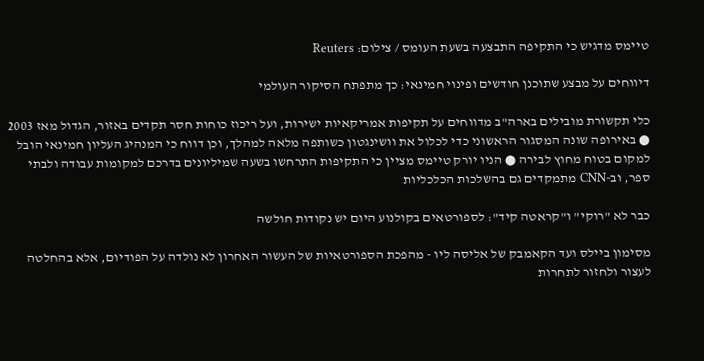טיימס מדגיש כי התקיפה התבצעה בשעת העומס / צילום: Reuters

דיווחים על מבצע שתוכנן חודשים ופינוי חמינאי: כך מתפתח הסיקור העולמי

כלי תקשורת מובילים בארה"ב מדווחים על תקיפות אמריקאיות ישירות, ועל ריכוז כוחות חסר תקדים באזור, הגדול מאז 2003 ● באירופה שונה המסגור הראשוני כדי לכלול את וושינגטון כשותפה מלאה למהלך, וכן דווח כי המנהיג העליון חמינאי הובל למקום בטוח מחוץ לבירה ● הניו יורק טיימס מציין כי התקיפות התרחשו בשעה שמיליונים בדרכם למקומות עבודה ולבתי ספר, וב-CNN מתמקדים גם בהשלכות הכלכליות

כבר לא "רוקי" ו"קראטה קיד": לספורטאים בקולנוע היום יש נקודות חולשה

מסימון ביילס ועד הקאמבק של אליסה ליו - מהפכת הספורטאיות של העשור האחרון לא נולדה על הפודיום, אלא בהחלטה לעצור ולחזור לתחרות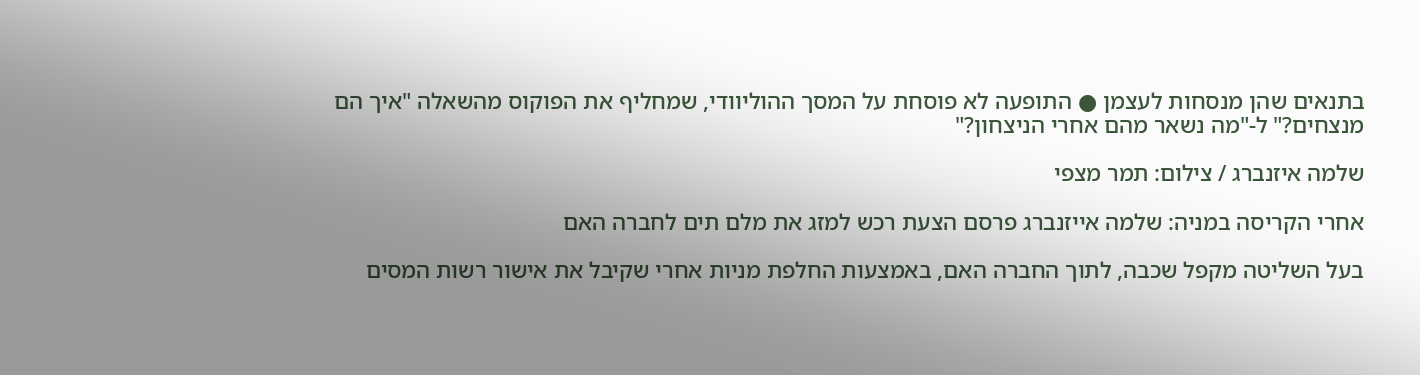בתנאים שהן מנסחות לעצמן ● התופעה לא פוסחת על המסך ההוליוודי, שמחליף את הפוקוס מהשאלה "איך הם מנצחים?" ל-"מה נשאר מהם אחרי הניצחון?"

שלמה איזנברג / צילום: תמר מצפי

אחרי הקריסה במניה: שלמה אייזנברג פרסם הצעת רכש למזג את מלם תים לחברה האם

בעל השליטה מקפל שכבה, לתוך החברה האם, באמצעות החלפת מניות אחרי שקיבל את אישור רשות המסים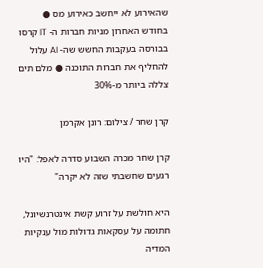שהאירוע לא ייחשב כאירוע מס ● בחודש האחרון מניות חברות ה- IT קרסו בבורסה בעקבות החשש שה- AI עלול להחליף את חברות התוכנה ● מלם תים צללה ביותר מ-30%

קרן שחר / צילום: רונן אקרמן

קרן שחר מכרה השבוע סדרה לאפל: "היו רגעים שחשבתי שזה לא יקרה"

היא חולשת על זרוע קשת אינטרנשיונל, חתומה על עסקאות גדולות מול ענקיות המדיה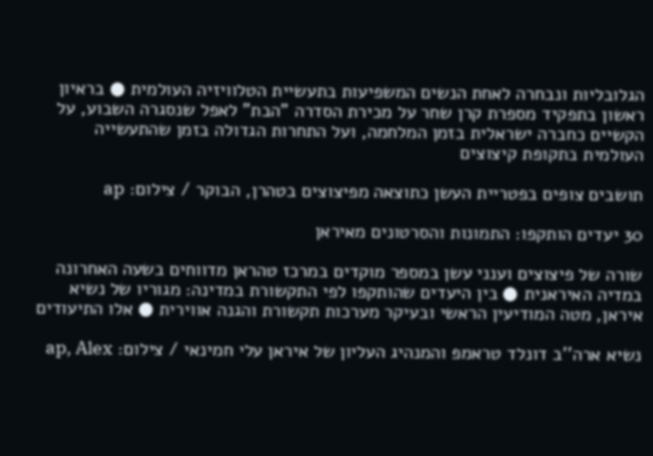הגלובליות ונבחרה לאחת הנשים המשפיעות בתעשיית הטלוויזיה העולמית ● בראיון ראשון בתפקיד מספרת קרן שחר על מכירת הסדרה "הבת" לאפל שנסגרה השבוע, על הקשיים כחברה ישראלית בזמן המלחמה, ועל התחרות הגדולה בזמן שהתעשייה העולמית בתקופת קיצוצים

תושבים צופים בפטריית העשן כתוצאה מפיצוצים בטהרן, הבוקר / צילום: ap

30 יעדים הותקפו: התמונות והסרטונים מאיראן

שורה של פיצוצים וענני עשן במספר מוקדים במרכז טהראן מדווחים בשעה האחרונה במדיה האיראנית ● בין היעדים שהותקפו לפי התקשורת במדינה: מגוריו של נשיא איראן, מטה המודיעין הראשי ובעיקר מערכות תקשורת והגנה אווירית ● אלו התיעודים

נשיא ארה''ב דונלד טראמפ והמנהיג העליון של איראן עלי חמינאי / צילום: ap, Alex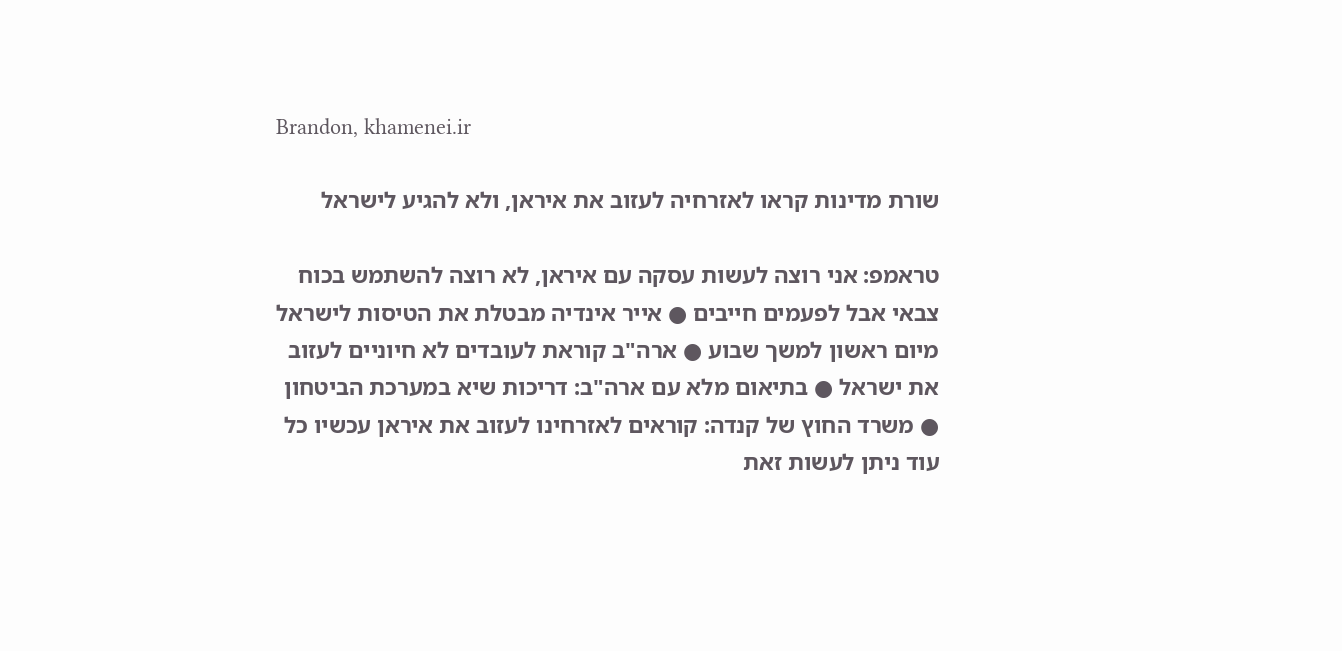Brandon, khamenei.ir

שורת מדינות קראו לאזרחיה לעזוב את איראן, ולא להגיע לישראל

טראמפ: אני רוצה לעשות עסקה עם איראן, לא רוצה להשתמש בכוח צבאי אבל לפעמים חייבים ● אייר אינדיה מבטלת את הטיסות לישראל מיום ראשון למשך שבוע ● ארה"ב קוראת לעובדים לא חיוניים לעזוב את ישראל ● בתיאום מלא עם ארה"ב: דריכות שיא במערכת הביטחון ● משרד החוץ של קנדה: קוראים לאזרחינו לעזוב את איראן עכשיו כל עוד ניתן לעשות זאת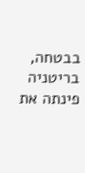בבטחה, בריטניה פינתה את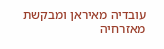עובדיה מאיראן ומבקשת מאזרחיה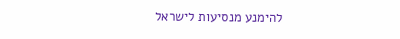להימנע מנסיעות לישראל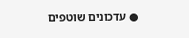● עדכונים שוטפים